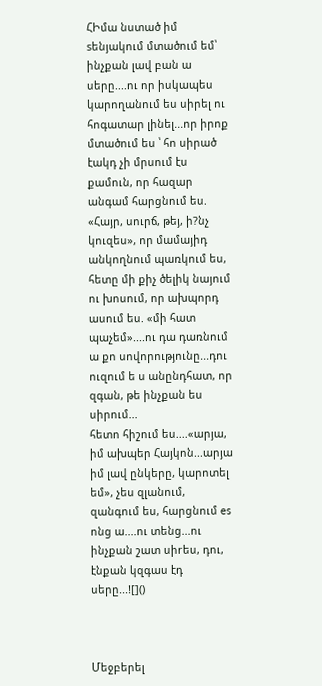ՀԻմա նստած իմ sենյակում մտածում եմ՝ ինչքան լավ բան ա սերը....ու որ իսկապես կարողանում ես սիրել ու հոգատար լինել...որ իրոք մտածում ես ՝ հո սիրած էակդ չի մրսում էս քամուն, որ հազար անգամ հարցնում ես. «Հայր, սուրճ, թեյ, ի?նչ կուզես», որ մամայիդ անկողնում պառկում ես, հետը մի քիչ ծելիկ նայում ու խոսում, որ ախպորդ ասում ես. «մի հատ պաչեմ»....ու դա դառնում ա քո սովորությունը...դու ուզում ե ս անընդհատ, որ զգան, թե ինչքան ես սիրում...
հետո հիշում ես....«արյա, իմ ախպեր Հայկոն...արյա իմ լավ ընկերը, կարոտել եմ», չես զլանում, զանգում ես, հարցնում es ոնց ա....ու տենց...ու ինչքան շատ սիrես, դու, էնքան կզգաս էդ սերը...![]()



Մեջբերել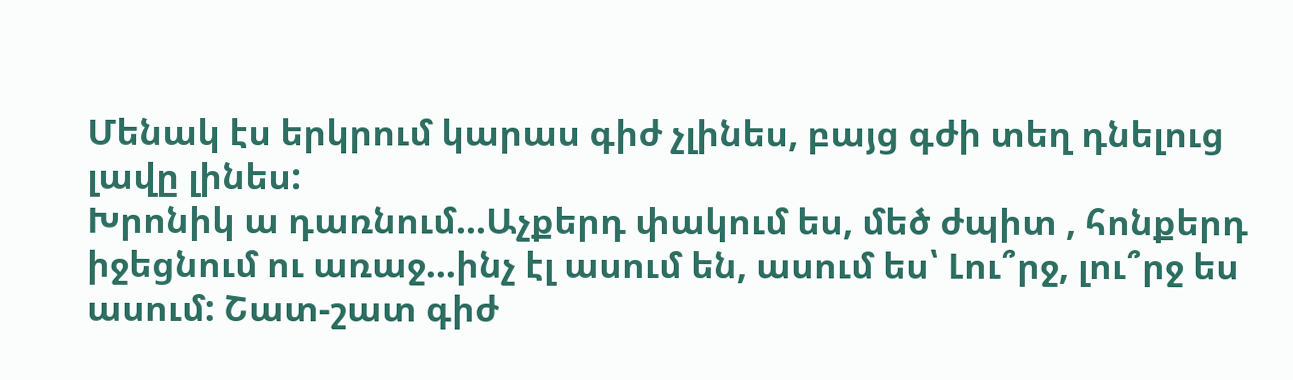Մենակ էս երկրում կարաս գիժ չլինես, բայց գժի տեղ դնելուց լավը լինես:
Խրոնիկ ա դառնում...Աչքերդ փակում ես, մեծ ժպիտ , հոնքերդ իջեցնում ու առաջ...ինչ էլ ասում են, ասում ես՝ Լու՞րջ, լու՞րջ ես ասում: Շատ-շատ գիժ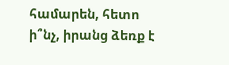համարեն, հետո ի՞նչ, իրանց ձեռք է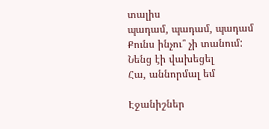տալիս
պադամ, պադամ, պադամ
Քունս ինչու՞ չի տանում:
Նենց էի վախեցել
Հա, աննորմալ եմ

Էջանիշներ